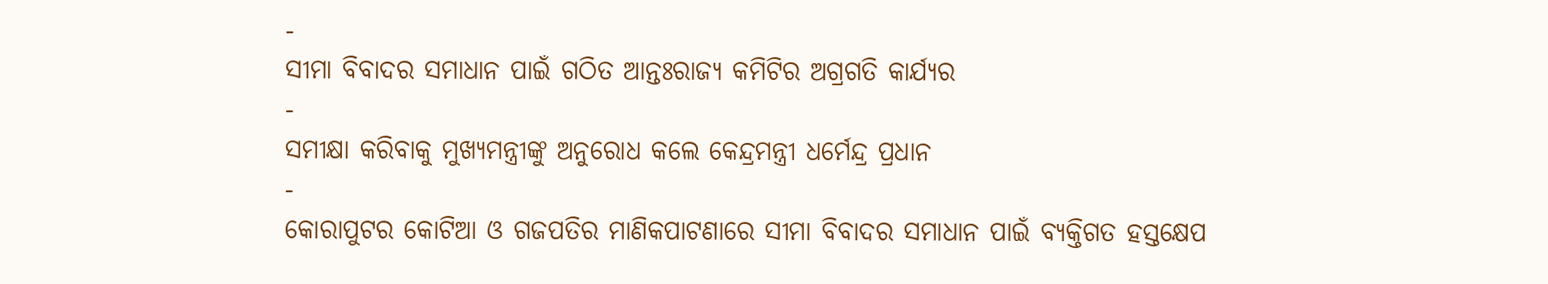-
ସୀମା ବିବାଦର ସମାଧାନ ପାଇଁ ଗଠିତ ଆନ୍ତଃରାଜ୍ୟ କମିଟିର ଅଗ୍ରଗତି କାର୍ଯ୍ୟର
-
ସମୀକ୍ଷା କରିବାକୁ ମୁଖ୍ୟମନ୍ତ୍ରୀଙ୍କୁ ଅନୁରୋଧ କଲେ କେନ୍ଦ୍ରମନ୍ତ୍ରୀ ଧର୍ମେନ୍ଦ୍ର ପ୍ରଧାନ
-
କୋରାପୁଟର କୋଟିଆ ଓ ଗଜପତିର ମାଣିକପାଟଣାରେ ସୀମା ବିବାଦର ସମାଧାନ ପାଇଁ ବ୍ୟକ୍ତିଗତ ହସ୍ତକ୍ଷେପ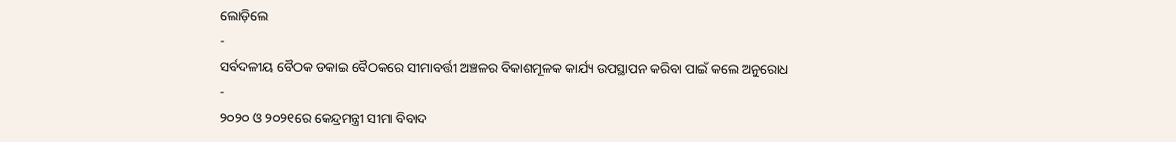ଲୋଡ଼ିଲେ
-
ସର୍ବଦଳୀୟ ବୈଠକ ଡକାଇ ବୈଠକରେ ସୀମାବର୍ତ୍ତୀ ଅଞ୍ଚଳର ବିକାଶମୂଳକ କାର୍ଯ୍ୟ ଉପସ୍ଥାପନ କରିବା ପାଇଁ କଲେ ଅନୁରୋଧ
-
୨୦୨୦ ଓ ୨୦୨୧ରେ କେନ୍ଦ୍ରମନ୍ତ୍ରୀ ସୀମା ବିବାଦ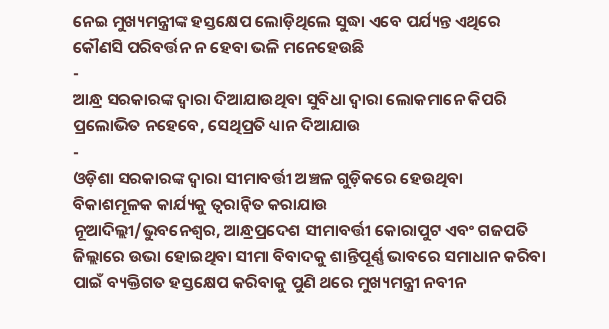ନେଇ ମୁଖ୍ୟମନ୍ତ୍ରୀଙ୍କ ହସ୍ତକ୍ଷେପ ଲୋଡ଼ିଥିଲେ ସୁଦ୍ଧା ଏବେ ପର୍ଯ୍ୟନ୍ତ ଏଥିରେ କୌଣସି ପରିବର୍ତ୍ତନ ନ ହେବା ଭଳି ମନେହେଉଛି
-
ଆନ୍ଧ୍ର ସରକାରଙ୍କ ଦ୍ୱାରା ଦିଆଯାଉଥିବା ସୁବିଧା ଦ୍ୱାରା ଲୋକମାନେ କିପରି ପ୍ରଲୋଭିତ ନହେବେ, ସେଥିପ୍ରତି ଧ୍ୟାନ ଦିଆଯାଉ
-
ଓଡ଼ିଶା ସରକାରଙ୍କ ଦ୍ୱାରା ସୀମାବର୍ତ୍ତୀ ଅଞ୍ଚଳ ଗୁଡ଼ିକରେ ହେଉଥିବା ବିକାଶମୂଳକ କାର୍ଯ୍ୟକୁ ତ୍ୱରାନ୍ୱିତ କରାଯାଉ
ନୂଆଦିଲ୍ଲୀ/ଭୁବନେଶ୍ୱର, ଆନ୍ଧ୍ରପ୍ରଦେଶ ସୀମାବର୍ତ୍ତୀ କୋରାପୁଟ ଏବଂ ଗଜପତି ଜିଲ୍ଲାରେ ଉଭା ହୋଇଥିବା ସୀମା ବିବାଦକୁ ଶାନ୍ତିପୂର୍ଣ୍ଣ ଭାବରେ ସମାଧାନ କରିବା ପାଇଁ ବ୍ୟକ୍ତିଗତ ହସ୍ତକ୍ଷେପ କରିବାକୁ ପୁଣି ଥରେ ମୁଖ୍ୟମନ୍ତ୍ରୀ ନବୀନ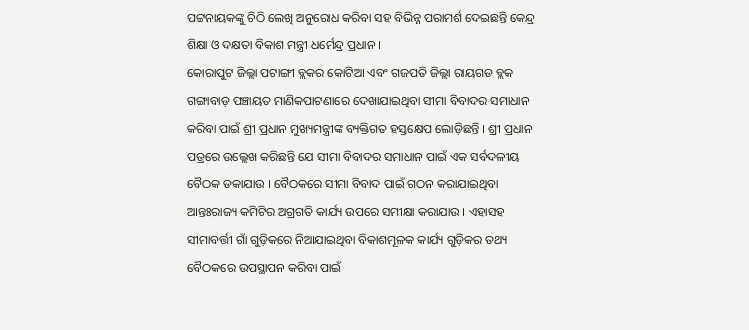ପଟ୍ଟନାୟକଙ୍କୁ ଚିଠି ଲେଖି ଅନୁରୋଧ କରିବା ସହ ବିଭିନ୍ନ ପରାମର୍ଶ ଦେଇଛନ୍ତି କେନ୍ଦ୍ର ଶିକ୍ଷା ଓ ଦକ୍ଷତା ବିକାଶ ମନ୍ତ୍ରୀ ଧର୍ମେନ୍ଦ୍ର ପ୍ରଧାନ ।
କୋରାପୁଟ ଜିଲ୍ଲା ପଟାଙ୍ଗୀ ବ୍ଲକର କୋଟିଆ ଏବଂ ଗଜପତି ଜିଲ୍ଲା ରାୟଗଡ ବ୍ଲକ ଗଙ୍ଗାବାଡ଼ ପଞ୍ଚାୟତ ମାଣିକପାଟଣାରେ ଦେଖାଯାଇଥିବା ସୀମା ବିବାଦର ସମାଧାନ କରିବା ପାଇଁ ଶ୍ରୀ ପ୍ରଧାନ ମୁଖ୍ୟମନ୍ତ୍ରୀଙ୍କ ବ୍ୟକ୍ତିଗତ ହସ୍ତକ୍ଷେପ ଲୋଡ଼ିଛନ୍ତି । ଶ୍ରୀ ପ୍ରଧାନ ପତ୍ରରେ ଉଲ୍ଲେଖ କରିଛନ୍ତି ଯେ ସୀମା ବିବାଦର ସମାଧାନ ପାଇଁ ଏକ ସର୍ବଦଳୀୟ ବୈଠକ ଡକାଯାଉ । ବୈଠକରେ ସୀମା ବିବାଦ ପାଇଁ ଗଠନ କରାଯାଇଥିବା ଆନ୍ତଃରାଜ୍ୟ କମିଟିର ଅଗ୍ରଗତି କାର୍ଯ୍ୟ ଉପରେ ସମୀକ୍ଷା କରାଯାଉ । ଏହାସହ ସୀମାବର୍ତ୍ତୀ ଗାଁ ଗୁଡ଼ିକରେ ନିଆଯାଇଥିବା ବିକାଶମୂଳକ କାର୍ଯ୍ୟ ଗୁଡ଼ିକର ତଥ୍ୟ ବୈଠକରେ ଉପସ୍ଥାପନ କରିବା ପାଇଁ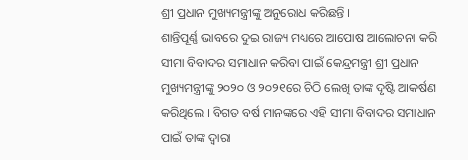ଶ୍ରୀ ପ୍ରଧାନ ମୁଖ୍ୟମନ୍ତ୍ରୀଙ୍କୁ ଅନୁରୋଧ କରିଛନ୍ତି ।
ଶାନ୍ତିପୂର୍ଣ୍ଣ ଭାବରେ ଦୁଇ ରାଜ୍ୟ ମଧ୍ୟରେ ଆପୋଷ ଆଲୋଚନା କରି ସୀମା ବିବାଦର ସମାଧାନ କରିବା ପାଇଁ କେନ୍ଦ୍ରମନ୍ତ୍ରୀ ଶ୍ରୀ ପ୍ରଧାନ ମୁଖ୍ୟମନ୍ତ୍ରୀଙ୍କୁ ୨୦୨୦ ଓ ୨୦୨୧ରେ ଚିଠି ଲେଖି ତାଙ୍କ ଦୃଷ୍ଟି ଆକର୍ଷଣ କରିଥିଲେ । ବିଗତ ବର୍ଷ ମାନଙ୍କରେ ଏହି ସୀମା ବିବାଦର ସମାଧାନ ପାଇଁ ତାଙ୍କ ଦ୍ୱାରା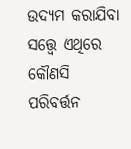ଉଦ୍ୟମ କରାଯିବା ସତ୍ତ୍ୱେ ଏଥିରେ କୌଣସି ପରିବର୍ତ୍ତନ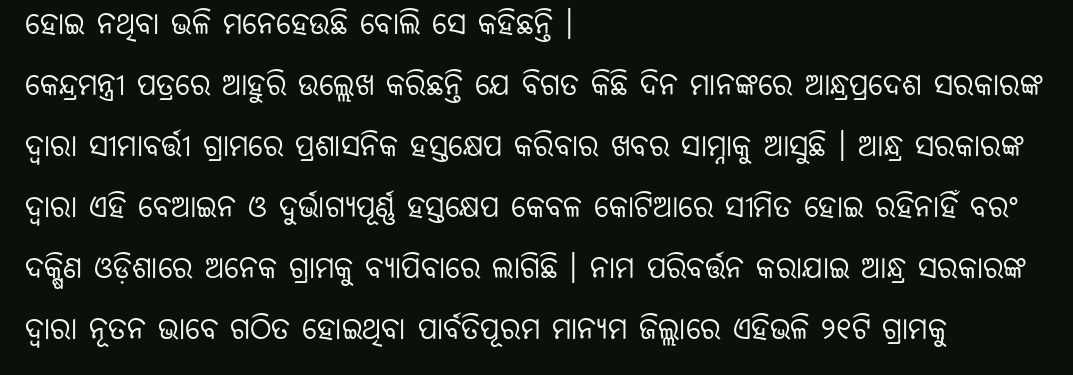ହୋଇ ନଥିବା ଭଳି ମନେହେଉଛି ବୋଲି ସେ କହିଛନ୍ତି ।
କେନ୍ଦ୍ରମନ୍ତ୍ରୀ ପତ୍ରରେ ଆହୁରି ଉଲ୍ଲେଖ କରିଛନ୍ତି ଯେ ବିଗତ କିଛି ଦିନ ମାନଙ୍କରେ ଆନ୍ଧ୍ରପ୍ରଦେଶ ସରକାରଙ୍କ ଦ୍ୱାରା ସୀମାବର୍ତ୍ତୀ ଗ୍ରାମରେ ପ୍ରଶାସନିକ ହସ୍ତକ୍ଷେପ କରିବାର ଖବର ସାମ୍ନାକୁ ଆସୁଛି । ଆନ୍ଧ୍ର ସରକାରଙ୍କ ଦ୍ୱାରା ଏହି ବେଆଇନ ଓ ଦୁର୍ଭାଗ୍ୟପୂର୍ଣ୍ଣ ହସ୍ତକ୍ଷେପ କେବଳ କୋଟିଆରେ ସୀମିତ ହୋଇ ରହିନାହିଁ ବରଂ ଦକ୍ଷିଣ ଓଡ଼ିଶାରେ ଅନେକ ଗ୍ରାମକୁ ବ୍ୟାପିବାରେ ଲାଗିଛି । ନାମ ପରିବର୍ତ୍ତନ କରାଯାଇ ଆନ୍ଧ୍ର ସରକାରଙ୍କ ଦ୍ୱାରା ନୂତନ ଭାବେ ଗଠିତ ହୋଇଥିବା ପାର୍ବତିପୂରମ ମାନ୍ୟମ ଜିଲ୍ଲାରେ ଏହିଭଳି ୨୧ଟି ଗ୍ରାମକୁ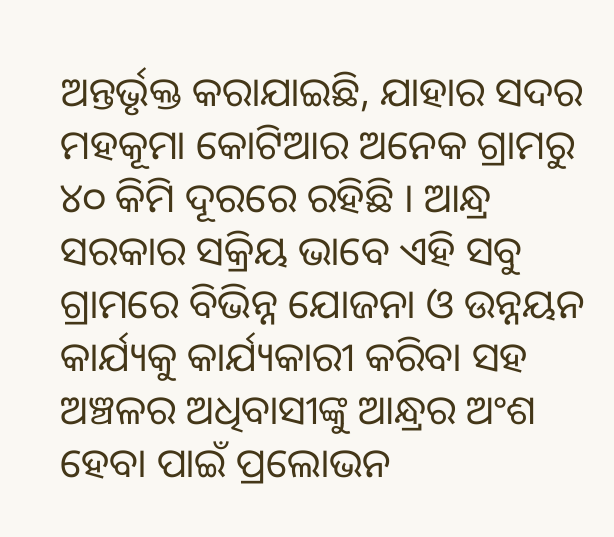ଅନ୍ତର୍ଭୃକ୍ତ କରାଯାଇଛି, ଯାହାର ସଦର ମହକୂମା କୋଟିଆର ଅନେକ ଗ୍ରାମରୁ ୪୦ କିମି ଦୂରରେ ରହିଛି । ଆନ୍ଧ୍ର ସରକାର ସକ୍ରିୟ ଭାବେ ଏହି ସବୁ ଗ୍ରାମରେ ବିଭିନ୍ନ ଯୋଜନା ଓ ଉନ୍ନୟନ କାର୍ଯ୍ୟକୁ କାର୍ଯ୍ୟକାରୀ କରିବା ସହ ଅଞ୍ଚଳର ଅଧିବାସୀଙ୍କୁ ଆନ୍ଧ୍ରର ଅଂଶ ହେବା ପାଇଁ ପ୍ରଲୋଭନ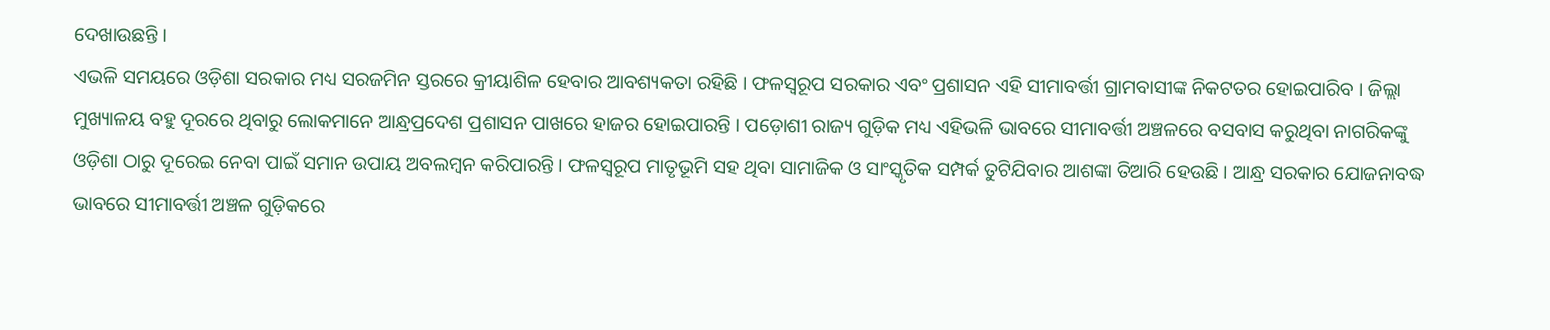ଦେଖାଉଛନ୍ତି ।
ଏଭଳି ସମୟରେ ଓଡ଼ିଶା ସରକାର ମଧ୍ୟ ସରଜମିନ ସ୍ତରରେ କ୍ରୀୟାଶିଳ ହେବାର ଆବଶ୍ୟକତା ରହିଛି । ଫଳସ୍ୱରୂପ ସରକାର ଏବଂ ପ୍ରଶାସନ ଏହି ସୀମାବର୍ତ୍ତୀ ଗ୍ରାମବାସୀଙ୍କ ନିକଟତର ହୋଇପାରିବ । ଜିଲ୍ଲା ମୁଖ୍ୟାଳୟ ବହୁ ଦୂରରେ ଥିବାରୁ ଲୋକମାନେ ଆନ୍ଧ୍ରପ୍ରଦେଶ ପ୍ରଶାସନ ପାଖରେ ହାଜର ହୋଇପାରନ୍ତି । ପଡ଼ୋଶୀ ରାଜ୍ୟ ଗୁଡ଼ିକ ମଧ୍ୟ ଏହିଭଳି ଭାବରେ ସୀମାବର୍ତ୍ତୀ ଅଞ୍ଚଳରେ ବସବାସ କରୁଥିବା ନାଗରିକଙ୍କୁ ଓଡ଼ିଶା ଠାରୁ ଦୂରେଇ ନେବା ପାଇଁ ସମାନ ଉପାୟ ଅବଲମ୍ବନ କରିପାରନ୍ତି । ଫଳସ୍ୱରୂପ ମାତୃଭୂମି ସହ ଥିବା ସାମାଜିକ ଓ ସାଂସ୍କୃତିକ ସମ୍ପର୍କ ତୁଟିଯିବାର ଆଶଙ୍କା ତିଆରି ହେଉଛି । ଆନ୍ଧ୍ର ସରକାର ଯୋଜନାବଦ୍ଧ ଭାବରେ ସୀମାବର୍ତ୍ତୀ ଅଞ୍ଚଳ ଗୁଡ଼ିକରେ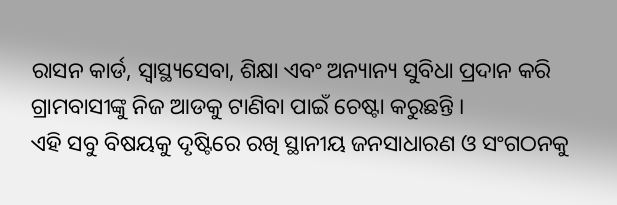ରାସନ କାର୍ଡ, ସ୍ୱାସ୍ଥ୍ୟସେବା, ଶିକ୍ଷା ଏବଂ ଅନ୍ୟାନ୍ୟ ସୁବିଧା ପ୍ରଦାନ କରି ଗ୍ରାମବାସୀଙ୍କୁ ନିଜ ଆଡକୁ ଟାଣିବା ପାଇଁ ଚେଷ୍ଟା କରୁଛନ୍ତି ।
ଏହି ସବୁ ବିଷୟକୁ ଦୃଷ୍ଟିରେ ରଖି ସ୍ଥାନୀୟ ଜନସାଧାରଣ ଓ ସଂଗଠନକୁ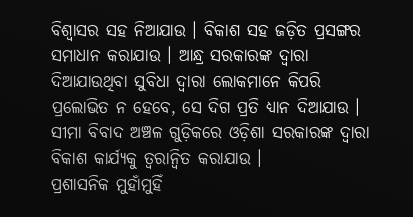ବିଶ୍ୱାସର ସହ ନିଆଯାଉ । ବିକାଶ ସହ ଜଡ଼ିତ ପ୍ରସଙ୍ଗର ସମାଧାନ କରାଯାଉ । ଆନ୍ଧ୍ର ସରକାରଙ୍କ ଦ୍ୱାରା ଦିଆଯାଉଥିବା ସୁବିଧା ଦ୍ୱାରା ଲୋକମାନେ କିପରି ପ୍ରଲୋଭିତ ନ ହେବେ, ସେ ଦିଗ ପ୍ରତି ଧ୍ୟାନ ଦିଆଯାଉ । ସୀମା ବିବାଦ ଅଞ୍ଚଳ ଗୁଡ଼ିକରେ ଓଡ଼ିଶା ସରକାରଙ୍କ ଦ୍ୱାରା ବିକାଶ କାର୍ଯ୍ୟକୁ ତ୍ୱରାନ୍ୱିତ କରାଯାଉ ।
ପ୍ରଶାସନିକ ମୁହାଁମୁହିଁ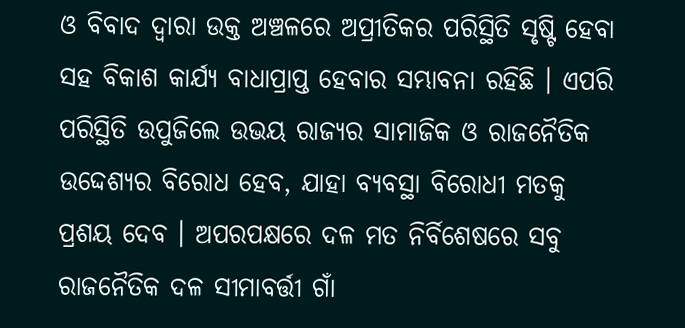ଓ ବିବାଦ ଦ୍ୱାରା ଉକ୍ତ ଅଞ୍ଚଳରେ ଅପ୍ରୀତିକର ପରିସ୍ଥିତି ସୃଷ୍ଟି ହେବା ସହ ବିକାଶ କାର୍ଯ୍ୟ ବାଧାପ୍ରାପ୍ତ ହେବାର ସମ୍ଭାବନା ରହିଛି । ଏପରି ପରିସ୍ଥିତି ଉପୁଜିଲେ ଉଭୟ ରାଜ୍ୟର ସାମାଜିକ ଓ ରାଜନୈତିକ ଉଦ୍ଦେଶ୍ୟର ବିରୋଧ ହେବ, ଯାହା ବ୍ୟବସ୍ଥା ବିରୋଧୀ ମତକୁ ପ୍ରଶୟ ଦେବ । ଅପରପକ୍ଷରେ ଦଳ ମତ ନିର୍ବିଶେଷରେ ସବୁ ରାଜନୈତିକ ଦଳ ସୀମାବର୍ତ୍ତୀ ଗାଁ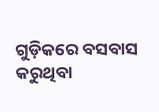ଗୁଡ଼ିକରେ ବସବାସ କରୁଥିବା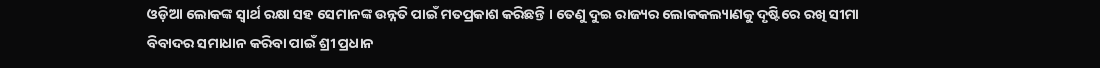ଓଡ଼ିଆ ଲୋକଙ୍କ ସ୍ୱାର୍ଥ ରକ୍ଷା ସହ ସେମାନଙ୍କ ଉନ୍ନତି ପାଇଁ ମତପ୍ରକାଶ କରିଛନ୍ତି । ତେଣୁ ଦୁଇ ରାଜ୍ୟର ଲୋକକଲ୍ୟାଣକୁ ଦୃଷ୍ଟିରେ ରଖି ସୀମା ବିବାଦର ସମାଧାନ କରିବା ପାଇଁ ଶ୍ରୀ ପ୍ରଧାନ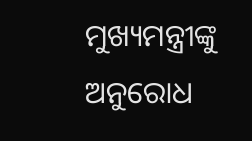ମୁଖ୍ୟମନ୍ତ୍ରୀଙ୍କୁ ଅନୁରୋଧ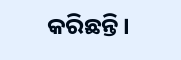କରିଛନ୍ତି ।